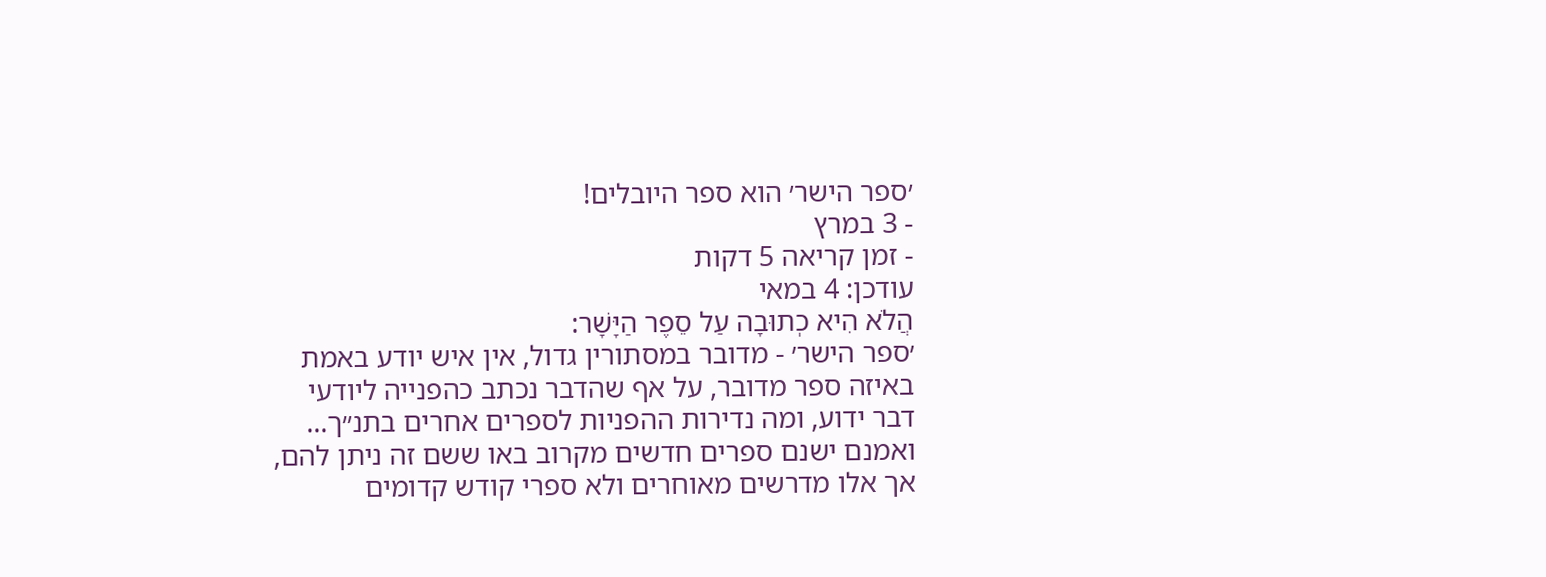׳ספר הישר׳ הוא ספר היובלים!
- 3 במרץ
- זמן קריאה 5 דקות
עודכן: 4 במאי
הֲלֹא הִיא כְתוּבָה עַל סֵפֶר הַיָּשָׁר:
׳ספר הישר׳ - מדובר במסתורין גדול, אין איש יודע באמת באיזה ספר מדובר, על אף שהדבר נכתב כהפנייה ליודעי דבר ידוע, ומה נדירות ההפניות לספרים אחרים בתנ״ך... ואמנם ישנם ספרים חדשים מקרוב באו ששם זה ניתן להם, אך אלו מדרשים מאוחרים ולא ספרי קודש קדומים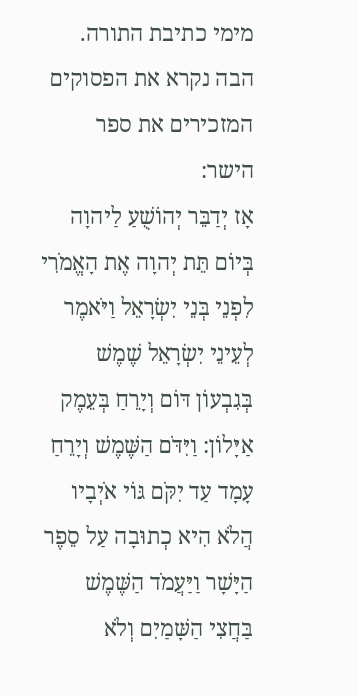מימי כתיבת התורה.
הבה נקרא את הפסוקים המזכירים את ספר הישר:
אָז יְדַבֵּר יְהוֹשֻׁעַ לַיהוָה בְּיוֹם תֵּת יְהוָה אֶת הָאֱמֹרִי לִפְנֵי בְּנֵי יִשְׂרָאֵל וַיֹּאמֶר לְעֵינֵי יִשְׂרָאֵל שֶׁמֶשׁ בְּגִבְעוֹן דּוֹם וְיָרֵחַ בְּעֵמֶק אַיָּלוֹן: וַיִּדֹּם הַשֶּׁמֶשׁ וְיָרֵחַ עָמָד עַד יִקֹּם גּוֹי אֹיְבָיו הֲלֹא הִיא כְתוּבָה עַל סֵפֶר הַיָּשָׁר וַיַּעֲמֹד הַשֶּׁמֶשׁ בַּחֲצִי הַשָּׁמַיִם וְלֹא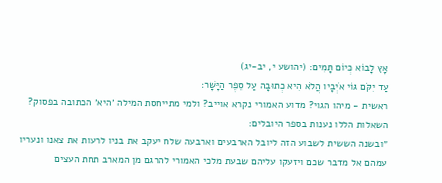אָץ לָבוֹא כְּיוֹם תָּמִים: (יהושע י, יב-יג)
עַד יִקֹּם גּוֹי אֹיְבָיו הֲלֹא הִיא כְתוּבָה עַל סֵפֶר הַיָּשָׁר:
ראשית - מיהו הגוי? מדוע האמורי נקרא אוייב? ולמי מתייחסת המילה ׳היא׳ הכתובה בפסוק? השאלות הללו נענות בספר היובלים:
״ובשנה הששית לשבוע הזה ליובל הארבעים וארבעה שלח יעקב את בניו לרעות את צאנו ונעריו עמהם אל מדבר שכם ויזעקו עליהם שבעת מלכי האמורי להרגם מן המארב תחת העצים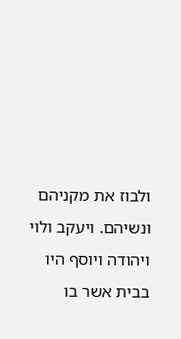ולבוז את מקניהם ונשיהם. ויעקב ולוי ויהודה ויוסף היו בבית אשר בו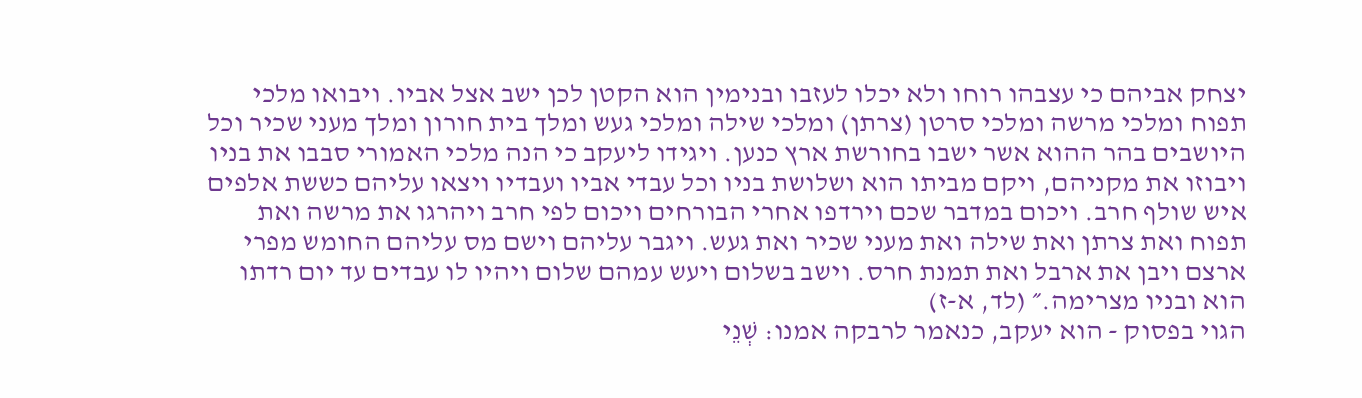יצחק אביהם כי עצבהו רוחו ולא יכלו לעזבו ובנימין הוא הקטן לכן ישב אצל אביו. ויבואו מלכי תפוח ומלכי מרשה ומלכי סרטן (צרתן) ומלכי שילה ומלכי געש ומלך בית חורון ומלך מעני שכיר וכל היושבים בהר ההוא אשר ישבו בחורשת ארץ כנען. ויגידו ליעקב כי הנה מלכי האמורי סבבו את בניו ויבוזו את מקניהם, ויקם מביתו הוא ושלושת בניו וכל עבדי אביו ועבדיו ויצאו עליהם כששת אלפים איש שולף חרב. ויכום במדבר שכם וירדפו אחרי הבורחים ויכום לפי חרב ויהרגו את מרשה ואת תפוח ואת צרתן ואת שילה ואת מעני שכיר ואת געש. ויגבר עליהם וישם מס עליהם החומש מפרי ארצם ויבן את ארבל ואת תמנת חרס. וישב בשלום ויעש עמהם שלום ויהיו לו עבדים עד יום רדתו הוא ובניו מצרימה.״ (לד, א-ז)
הגוי בפסוק - הוא יעקב, כנאמר לרבקה אמנו: שְׁנֵי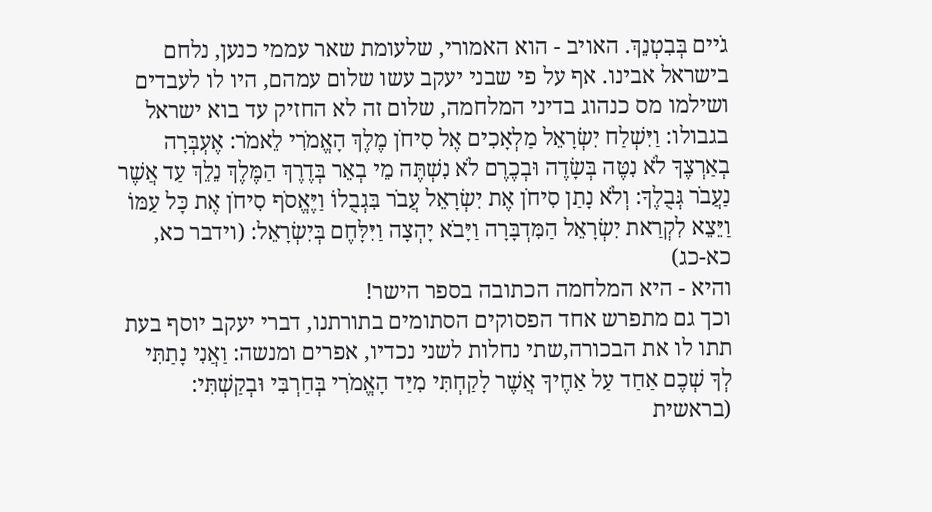גֹיים בְּבִטְנֵךְ. האויב - הוא האמורי, שלעומת שאר עממי כנען, נלחם בישראל אבינו. אף על פי שבני יעקב עשו שלום עמהם, היו לו לעבדים ושילמו מס כנהוג בדיני המלחמה, שלום זה לא החזיק עד בוא ישראל בגבולו: וַיִּשְׁלַח יִשְׂרָאֵל מַלְאָכִים אֶל סִיחֹן מֶלֶךְ הָאֱמֹרִי לֵאמֹר: אֶעְבְּרָה בְאַרְצֶךָ לֹא נִטֶּה בְּשָׂדֶה וּבְכֶרֶם לֹא נִשְׁתֶּה מֵי בְאֵר בְּדֶרֶךְ הַמֶּלֶךְ נֵלֵךְ עַד אֲשֶׁר נַעֲבֹר גְּבֻלֶךָ: וְלֹא נָתַן סִיחֹן אֶת יִשְׂרָאֵל עֲבֹר בִּגְבֻלוֹ וַיֶּאֱסֹף סִיחֹן אֶת כׇּל עַמּוֹ וַיֵּצֵא לִקְרַאת יִשְׂרָאֵל הַמִּדְבָּרָה וַיָּבֹא יָהְצָה וַיִּלָּחֶם בְּיִשְׂרָאֵל: (וידבר כא, כא-כג)
והיא - היא המלחמה הכתובה בספר הישר!
וכך גם מתפרש אחד הפסוקים הסתומים בתורתנו, דברי יעקב יוסף בעת תתו לו את הבכורה,שתי נחלות לשני נכדיו, אפרים ומנשה: וַאֲנִי נָתַתִּי לְךָ שְׁכֶם אַחַד עַל אַחֶיךָ אֲשֶׁר לָקַחְתִּי מִיַּד הָאֱמֹרִי בְּחַרְבִּי וּבְקַשְׁתִּי: (בראשית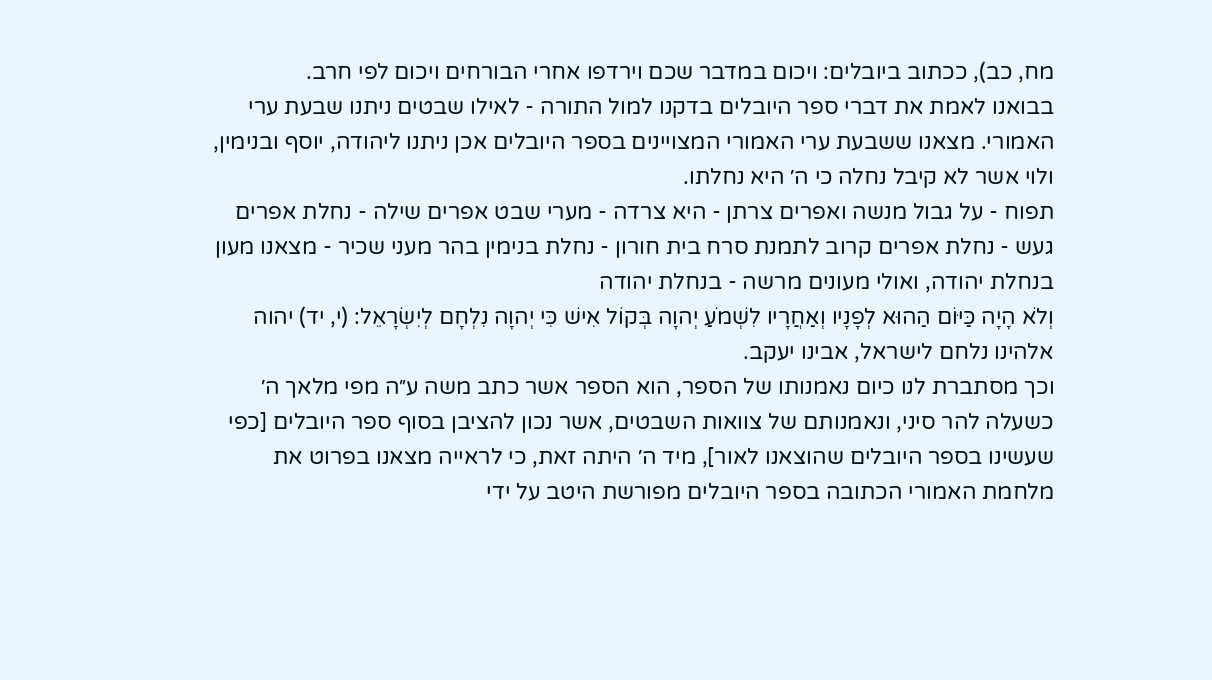מח, כב), ככתוב ביובלים: ויכום במדבר שכם וירדפו אחרי הבורחים ויכום לפי חרב.
בבואנו לאמת את דברי ספר היובלים בדקנו למול התורה - לאילו שבטים ניתנו שבעת ערי האמורי. מצאנו ששבעת ערי האמורי המצויינים בספר היובלים אכן ניתנו ליהודה, יוסף ובנימין, ולוי אשר לא קיבל נחלה כי ה׳ היא נחלתו.
תפוח - על גבול מנשה ואפרים צרתן - היא צרדה - מערי שבט אפרים שילה - נחלת אפרים געש - נחלת אפרים קרוב לתמנת סרח בית חורון - נחלת בנימין בהר מעני שכיר - מצאנו מעון בנחלת יהודה, ואולי מעונים מרשה - בנחלת יהודה
וְלֹא הָיָה כַּיּוֹם הַהוּא לְפָנָיו וְאַחֲרָיו לִשְׁמֹעַ יְהוָה בְּקוֹל אִישׁ כִּי יְהוָה נִלְחָם לְיִשְׂרָאֵל: (י, יד) יהוה אלהינו נלחם לישראל, אבינו יעקב.
וכך מסתברת לנו כיום נאמנותו של הספר, הוא הספר אשר כתב משה ע״ה מפי מלאך ה׳ כשעלה להר סיני, ונאמנותם של צוואות השבטים, אשר נכון להציבן בסוף ספר היובלים [כפי שעשינו בספר היובלים שהוצאנו לאור], מיד ה׳ היתה זאת, כי לראייה מצאנו בפרוט את מלחמת האמורי הכתובה בספר היובלים מפורשת היטב על ידי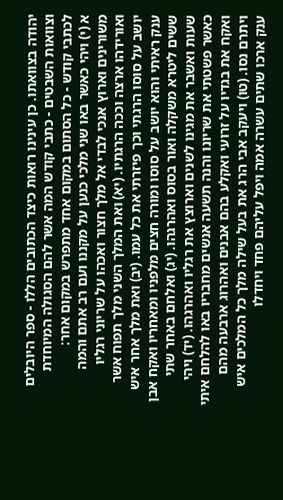יהודה בצוואתו. כן עינינו רואות כיצד הכתובים הללו - ספר היובלים וצוואות השבטים - כתבי קודש המה אשר להם הסגולה המיוחדת לכתבי קודש - כל הסתום במקום אחד מתפרש במקום אחר:
א (י) ויהי כאשר באו שני מלכי כנען על מקננו ועם רב אתם והמה משורינים וארוץ אנכי לבדי אל מלך חצור ואכהו על שריוני רגליו ואורידהו ארצה וככה הרגתיו. (יא) ואת המלך השני מלך תפוח אשר יושב על סוסו הרגתי וכך פיזרתי את כל עמו. (יב) ואת מלך אחר איש ענק ראיתי והוא יושב על סוסו ומורה חצים מלפניו ומאחריו ואקח אבן ששים ליטרא משקלה ואור בסוס ואהרגהו. (יג) ואלחם באחר שתי שעות ואשבר את מגינו לשנים וארוצץ את רגליו ואהרגהו. (יד) ויהי כאשר פשטתי את שריונו והנה תשעה אנשים מחבריו באו להלחם איתי ואקח את בגדיו על זרועי ואקלע בהם אבנים ואהרוג ארבעה מהם ויתרם נסו. (טו) ויעקב אבי הרג את בעל שילה מלך כל המלכים איש ענק ארכו שתים עשרה אמה ויפל עליהם פחד ויחדלו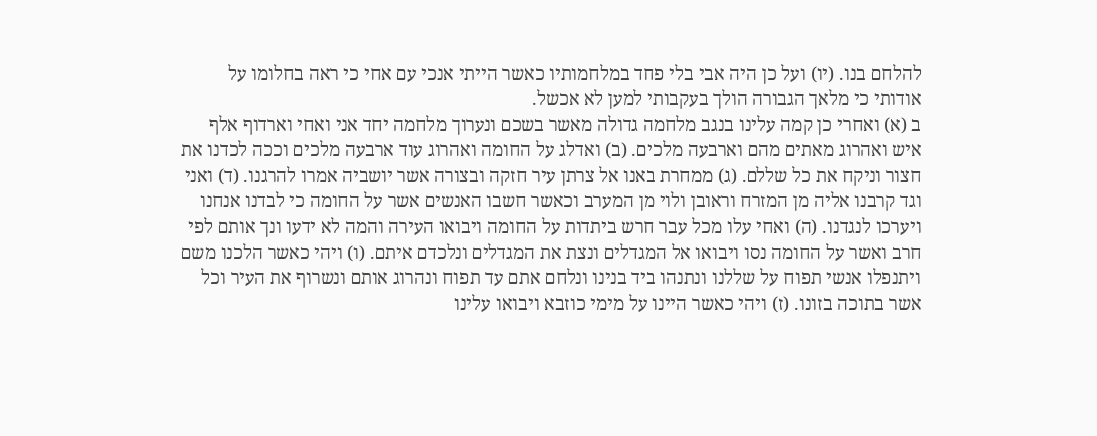להלחם בנו. (יו) ועל כן היה אבי בלי פחד במלחמותיו כאשר הייתי אנכי עם אחי כי ראה בחלומו על אודותי כי מלאך הגבורה הולך בעקבותי למען לא אכשל.
ב (א) ואחרי כן קמה עלינו בנגב מלחמה גדולה מאשר בשכם ונערוך מלחמה יחד אני ואחי וארדוף אלף איש ואהרוג מאתים מהם וארבעה מלכים. (ב) ואדלג על החומה ואהרוג עוד ארבעה מלכים וככה לכדנו את חצור וניקח את כל שללם. (ג) ממחרת באנו אל צרתן עיר חזקה ובצורה אשר יושביה אמרו להרגנו. (ד) ואני וגד קרבנו אליה מן המזרח וראובן ולוי מן המערב וכאשר חשבו האנשים אשר על החומה כי לבדנו אנחנו ויערכו לנגדנו. (ה) ואחי עלו מכל עבר חרש ביתדות על החומה ויבואו העירה והמה לא ידעו ונך אותם לפי חרב ואשר על החומה נסו ויבואו אל המגדלים ונצת את המגדלים ונלכדם איתם. (ו) ויהי כאשר הלכנו משם ויתנפלו אנשי תפוח על שללנו ונתנהו ביד בנינו ונלחם אתם עד תפוח ונהרוג אותם ונשרוף את העיר וכל אשר בתוכה בזונו. (ז) ויהי כאשר היינו על מימי כוזבא ויבואו עלינו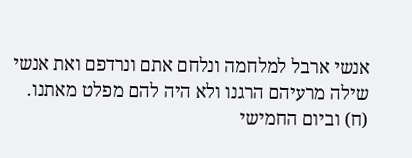אנשי ארבל למלחמה ונלחם אתם ונרדפם ואת אנשי שילה מרעיהם הרגנו ולא היה להם מפלט מאתנו. (ח) וביום החמישי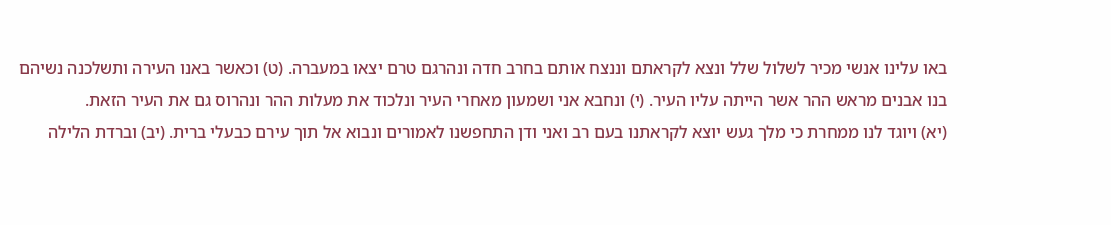באו עלינו אנשי מכיר לשלול שלל ונצא לקראתם וננצח אותם בחרב חדה ונהרגם טרם יצאו במעברה. (ט) וכאשר באנו העירה ותשלכנה נשיהם בנו אבנים מראש ההר אשר הייתה עליו העיר. (י) ונחבא אני ושמעון מאחרי העיר ונלכוד את מעלות ההר ונהרוס גם את העיר הזאת.
(יא) ויוגד לנו ממחרת כי מלך געש יוצא לקראתנו בעם רב ואני ודן התחפשנו לאמורים ונבוא אל תוך עירם כבעלי ברית. (יב) וברדת הלילה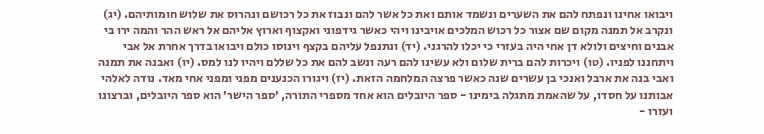ויבואו אחינו ונפתח להם את השערים ונשמד אותם ואת כל אשר להם ונבוז את כל רכושם ונהרוס את שלוש חומותיהם. (יג) ונקרב אל תמנה מקום שם אצור כל רכוש המלכים אויבינו ויהי כאשר גידפוני ואקצוף וארוץ אליהם אל ראש ההר והמה ירו בי אבנים וחיצים ולולא דן אחי היה בעזרי כי יכלו להרגני. (יד) ונתנפל עליהם בקצף וינוסו כולם ויבואו בדרך אחרת אל אבי ויתחננו לפניו. (טו) ויכרות להם ברית שלום ולא עשינו להם רעה ונשב להם את כל שללם ויהיו לנו למס. (יו) ואבנה את תמנה ואבי בנה את ארבל ואנכי בן עשרים שנה כאשר פרצה המלחמה הזאת. (יז) ויגורו הכנענים מפני ומפני אחי מאד. נודה לאלהי אבותנו על חסדו, על שהאמת מתגלה בימינו - ספר היובלים הוא אחד מספרי התורה, ׳ספר הישר׳ הוא ספר היובלים, וברצונו ועזרו -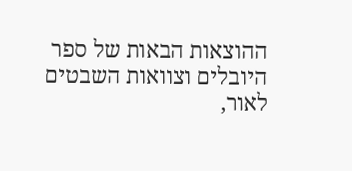ההוצאות הבאות של ספר היובלים וצוואות השבטים לאור,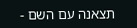תצאנה עם השם -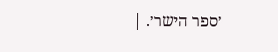׳ספר הישר׳. |